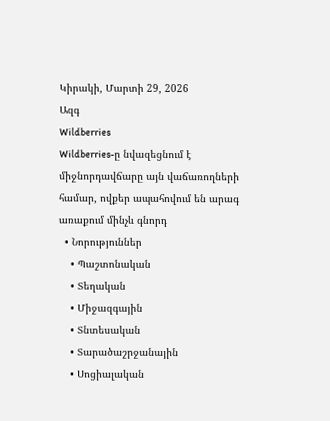Կիրակի, Մարտի 29, 2026
Ազգ
Wildberries
Wildberries-ը նվազեցնում է միջնորդավճարը այն վաճառողների համար, ովքեր ապահովում են արագ առաքում մինչև գնորդ
  • Նորություններ
    • Պաշտոնական
    • Տեղական
    • Միջազգային
    • Տնտեսական
    • Տարածաշրջանային
    • Սոցիալական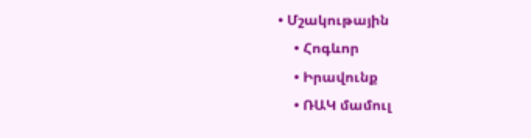• Մշակութային
    • Հոգևոր
    • Իրավունք
    • ՌԱԿ մամուլ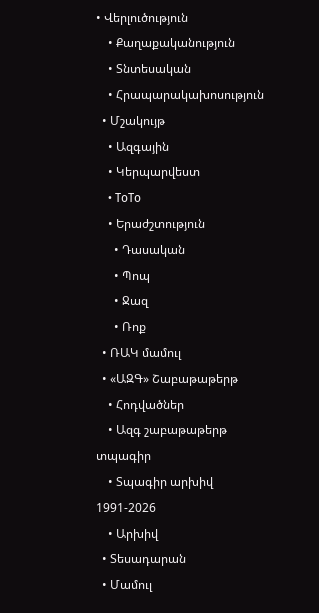• Վերլուծություն
    • Քաղաքականություն
    • Տնտեսական
    • Հրապարակախոսություն
  • Մշակույթ
    • Ազգային
    • Կերպարվեստ
    • ToTo
    • Երաժշտություն
      • Դասական
      • Պոպ
      • Ջազ
      • Ռոք
  • ՌԱԿ մամուլ
  • «ԱԶԳ» Շաբաթաթերթ
    • Հոդվածներ
    • Ազգ շաբաթաթերթ տպագիր
    • Տպագիր արխիվ 1991-2026
    • Արխիվ
  • Տեսադարան
  • Մամուլ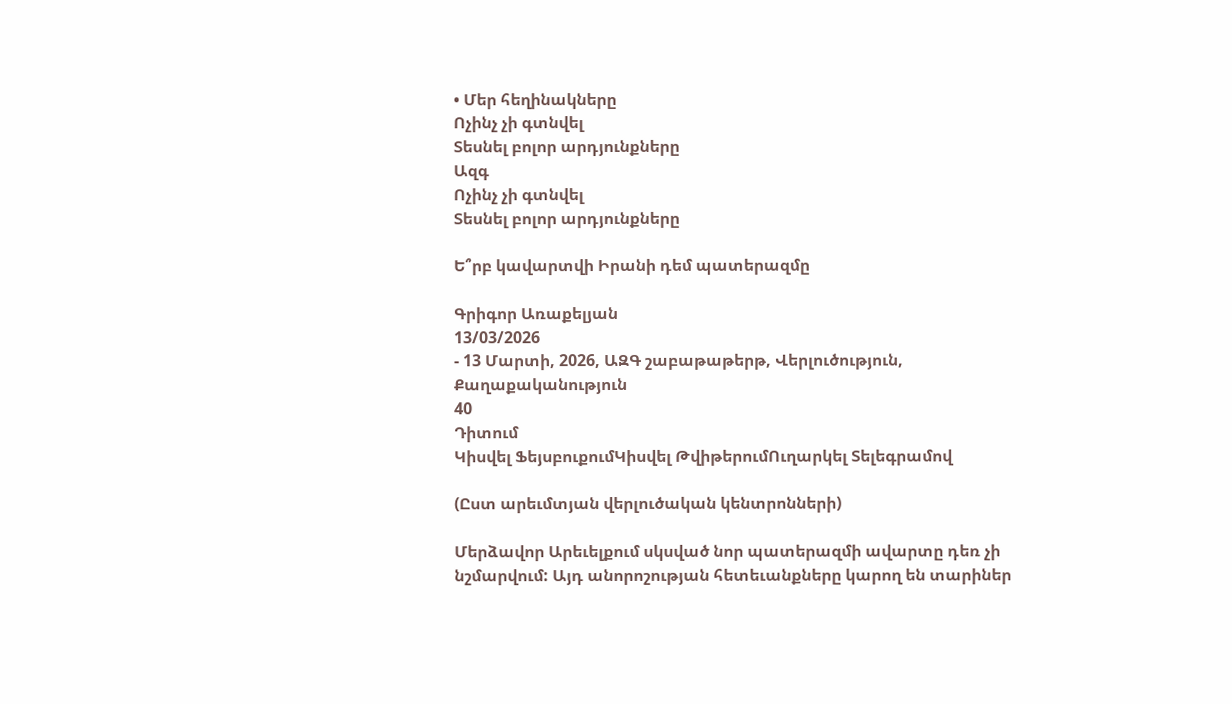• Մեր հեղինակները
Ոչինչ չի գտնվել
Տեսնել բոլոր արդյունքները
Ազգ
Ոչինչ չի գտնվել
Տեսնել բոլոր արդյունքները

Ե՞րբ կավարտվի Իրանի դեմ պատերազմը

Գրիգոր Առաքելյան
13/03/2026
- 13 Մարտի, 2026, ԱԶԳ շաբաթաթերթ, Վերլուծություն, Քաղաքականություն
40
Դիտում
Կիսվել ՖեյսբուքումԿիսվել ԹվիթերումՈւղարկել Տելեգրամով

(Ըստ արեւմտյան վերլուծական կենտրոնների)

Մերձավոր Արեւելքում սկսված նոր պատերազմի ավարտը դեռ չի նշմարվում: Այդ անորոշության հետեւանքները կարող են տարիներ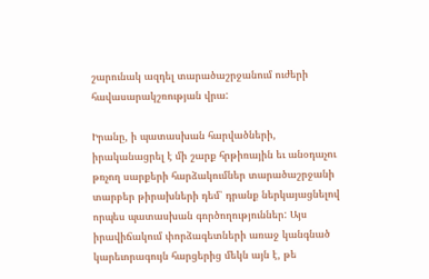շարունակ ազդել տարածաշրջանում ուժերի հավասարակշռության վրա:

Իրանը, ի պատասխան հարվածների, իրականացրել է մի շարք հրթիռային եւ անօդաչու թռչող սարքերի հարձակումներ տարածաշրջանի տարբեր թիրախների դեմ՝ դրանք ներկայացնելով որպես պատասխան գործողություններ: Այս իրավիճակում փորձագետների առաջ կանգնած կարեւորագույն հարցերից մեկն այն է, թե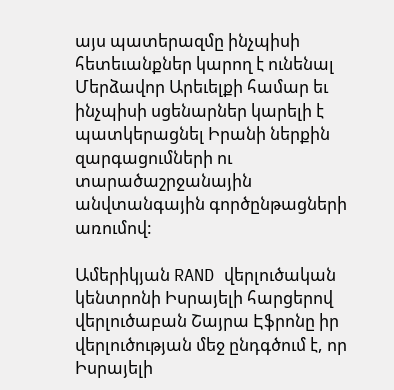այս պատերազմը ինչպիսի հետեւանքներ կարող է ունենալ Մերձավոր Արեւելքի համար եւ ինչպիսի սցենարներ կարելի է պատկերացնել Իրանի ներքին զարգացումների ու տարածաշրջանային անվտանգային գործընթացների առումով:

Ամերիկյան RAND վերլուծական կենտրոնի Իսրայելի հարցերով վերլուծաբան Շայրա Էֆրոնը իր վերլուծության մեջ ընդգծում է, որ Իսրայելի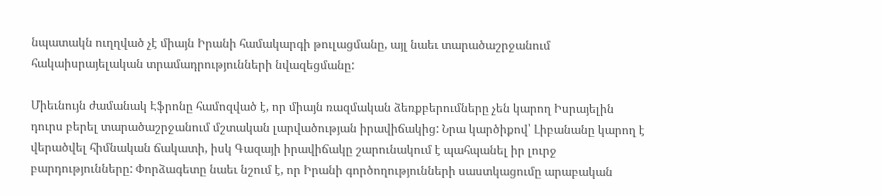նպատակն ուղղված չէ միայն Իրանի համակարգի թուլացմանը, այլ նաեւ տարածաշրջանում հակաիսրայելական տրամադրությունների նվազեցմանը:

Միեւնույն ժամանակ Էֆրոնը համոզված է, որ միայն ռազմական ձեռքբերումները չեն կարող Իսրայելին դուրս բերել տարածաշրջանում մշտական լարվածության իրավիճակից: Նրա կարծիքով՝ Լիբանանը կարող է վերածվել հիմնական ճակատի, իսկ Գազայի իրավիճակը շարունակում է պահպանել իր լուրջ բարդությունները: Փորձագետը նաեւ նշում է, որ Իրանի գործողությունների սաստկացումը արաբական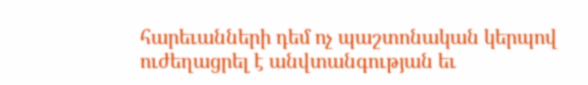հարեւանների դեմ ոչ պաշտոնական կերպով ուժեղացրել է անվտանգության եւ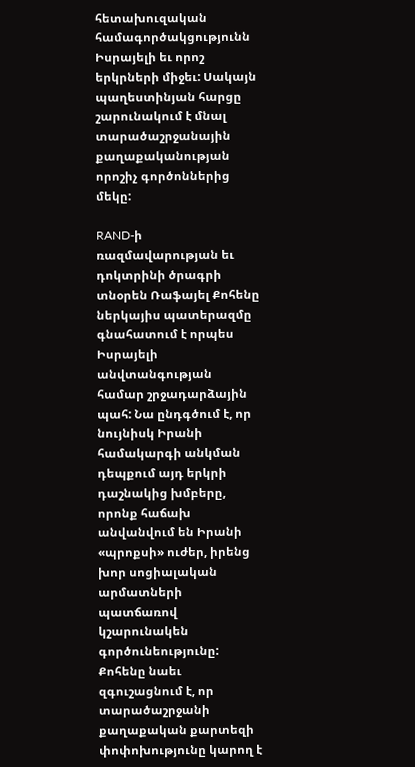հետախուզական համագործակցությունն Իսրայելի եւ որոշ երկրների միջեւ: Սակայն պաղեստինյան հարցը շարունակում է մնալ տարածաշրջանային քաղաքականության որոշիչ գործոններից մեկը:

RAND-ի ռազմավարության եւ դոկտրինի ծրագրի տնօրեն Ռաֆայել Քոհենը ներկայիս պատերազմը գնահատում է որպես Իսրայելի անվտանգության համար շրջադարձային պահ: Նա ընդգծում է, որ նույնիսկ Իրանի համակարգի անկման դեպքում այդ երկրի դաշնակից խմբերը, որոնք հաճախ անվանվում են Իրանի «պրոքսի» ուժեր, իրենց խոր սոցիալական արմատների պատճառով կշարունակեն գործունեությունը: Քոհենը նաեւ զգուշացնում է, որ տարածաշրջանի քաղաքական քարտեզի փոփոխությունը կարող է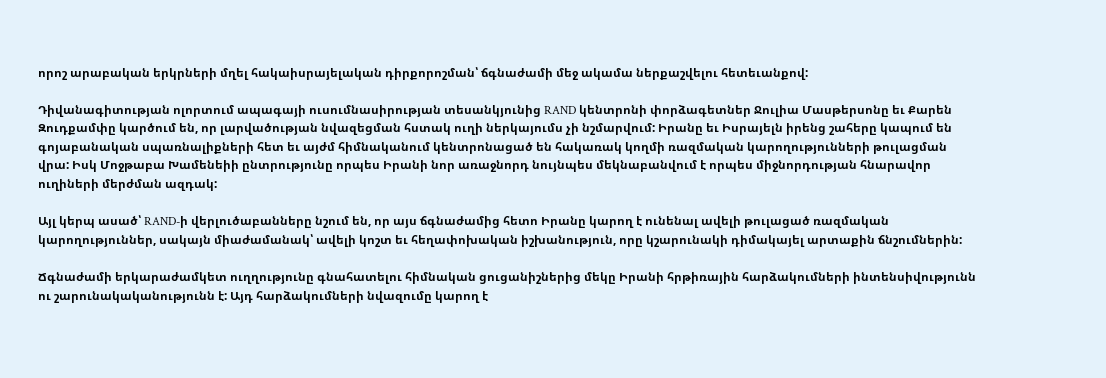որոշ արաբական երկրների մղել հակաիսրայելական դիրքորոշման՝ ճգնաժամի մեջ ակամա ներքաշվելու հետեւանքով:

Դիվանագիտության ոլորտում ապագայի ուսումնասիրության տեսանկյունից RAND կենտրոնի փորձագետներ Ջուլիա Մասթերսոնը եւ Քարեն Զուդքամփը կարծում են, որ լարվածության նվազեցման հստակ ուղի ներկայումս չի նշմարվում: Իրանը եւ Իսրայելն իրենց շահերը կապում են գոյաբանական սպառնալիքների հետ եւ այժմ հիմնականում կենտրոնացած են հակառակ կողմի ռազմական կարողությունների թուլացման վրա: Իսկ Մոջթաբա Խամենեիի ընտրությունը որպես Իրանի նոր առաջնորդ նույնպես մեկնաբանվում է որպես միջնորդության հնարավոր ուղիների մերժման ազդակ:

Այլ կերպ ասած՝ RAND-ի վերլուծաբանները նշում են, որ այս ճգնաժամից հետո Իրանը կարող է ունենալ ավելի թուլացած ռազմական կարողություններ, սակայն միաժամանակ՝ ավելի կոշտ եւ հեղափոխական իշխանություն, որը կշարունակի դիմակայել արտաքին ճնշումներին:

Ճգնաժամի երկարաժամկետ ուղղությունը գնահատելու հիմնական ցուցանիշներից մեկը Իրանի հրթիռային հարձակումների ինտենսիվությունն ու շարունակականությունն է: Այդ հարձակումների նվազումը կարող է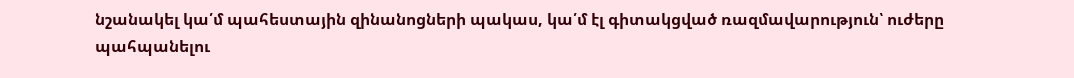նշանակել կա՛մ պահեստային զինանոցների պակաս, կա՛մ էլ գիտակցված ռազմավարություն՝ ուժերը պահպանելու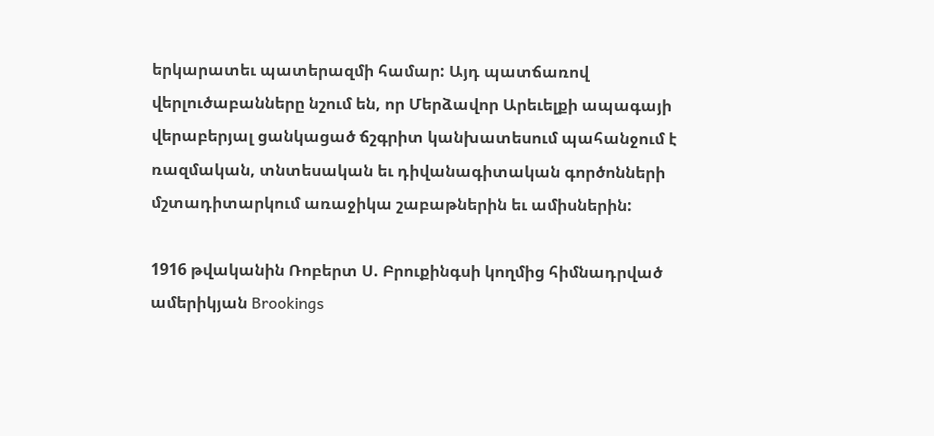երկարատեւ պատերազմի համար: Այդ պատճառով վերլուծաբանները նշում են, որ Մերձավոր Արեւելքի ապագայի վերաբերյալ ցանկացած ճշգրիտ կանխատեսում պահանջում է ռազմական, տնտեսական եւ դիվանագիտական գործոնների մշտադիտարկում առաջիկա շաբաթներին եւ ամիսներին:

1916 թվականին Ռոբերտ Ս. Բրուքինգսի կողմից հիմնադրված ամերիկյան Brookings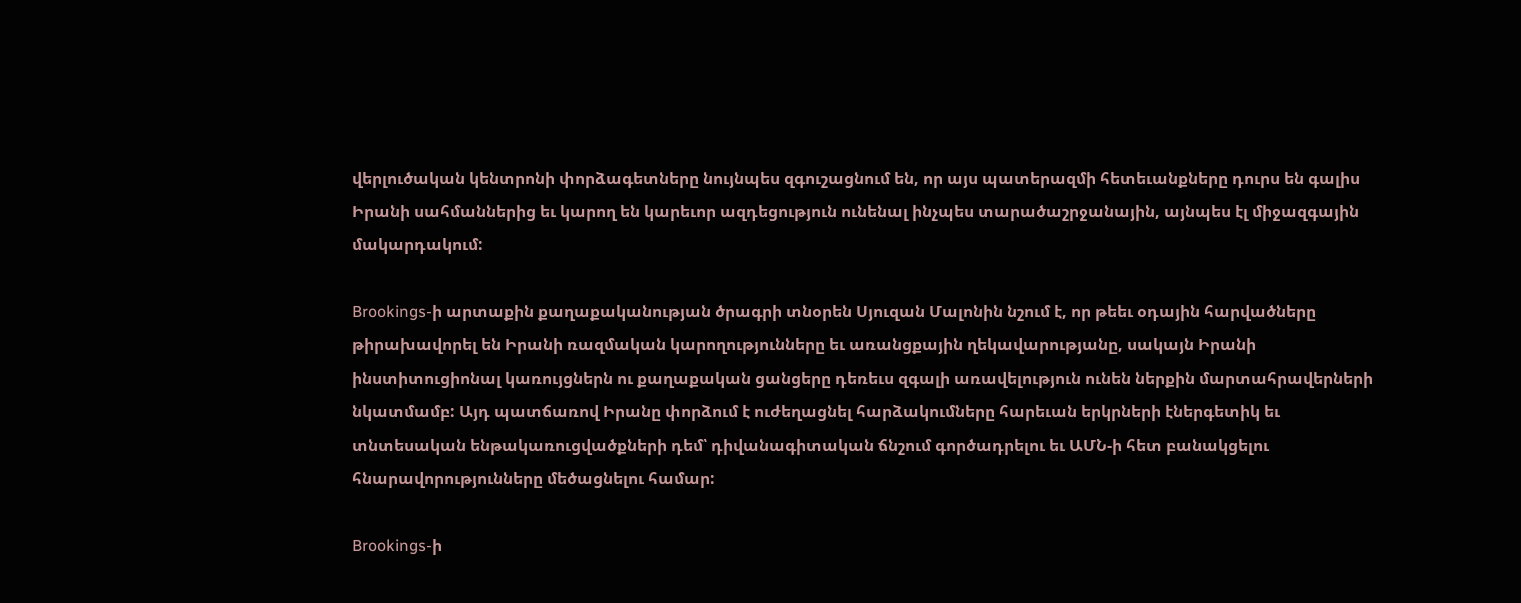վերլուծական կենտրոնի փորձագետները նույնպես զգուշացնում են, որ այս պատերազմի հետեւանքները դուրս են գալիս Իրանի սահմաններից եւ կարող են կարեւոր ազդեցություն ունենալ ինչպես տարածաշրջանային, այնպես էլ միջազգային մակարդակում:

Brookings-ի արտաքին քաղաքականության ծրագրի տնօրեն Սյուզան Մալոնին նշում է, որ թեեւ օդային հարվածները թիրախավորել են Իրանի ռազմական կարողությունները եւ առանցքային ղեկավարությանը, սակայն Իրանի ինստիտուցիոնալ կառույցներն ու քաղաքական ցանցերը դեռեւս զգալի առավելություն ունեն ներքին մարտահրավերների նկատմամբ: Այդ պատճառով Իրանը փորձում է ուժեղացնել հարձակումները հարեւան երկրների էներգետիկ եւ տնտեսական ենթակառուցվածքների դեմ՝ դիվանագիտական ճնշում գործադրելու եւ ԱՄՆ-ի հետ բանակցելու հնարավորությունները մեծացնելու համար:

Brookings-ի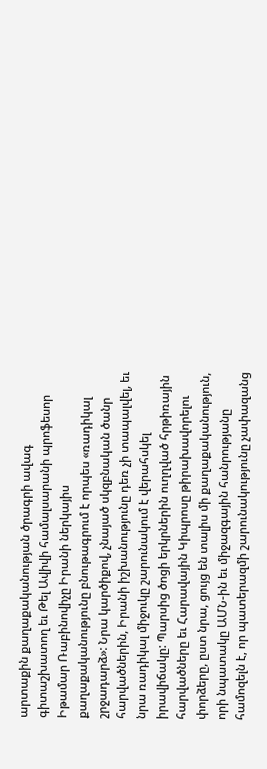արտաքին քաղաքականության ծրագրի ավագ գիտաշխատող եւ Թել Ավիվի համալսարանի պրոֆեսոր Իթամար Ռաբինովիչը Իրանի ներկայիս քաղաքականությունը բնութագրում է որպես «ռադիկալ շրջադարձ»: Նրա կարծիքով, չնայած սկզբնական ծանր հարվածներին, Իրանի իշխանությունը դեռ չի տապալվել, եւ նրա ռադիկալ միջուկը շարունակում է վերահսկել իրավիճակը: Պարսից ծոցի երկրներին ուղղված հրթիռային հարվածները եւ Հարավային Կիպրոսը թիրախավորելու փորձերը, ըստ նրա, ցույց են տալիս մի քաղաքականություն, որի նպատակը ԱՄՆ-ին եւ միջազգային հանրությանը համոզելն է, որ պատերազմի շարունակությունը չափազանց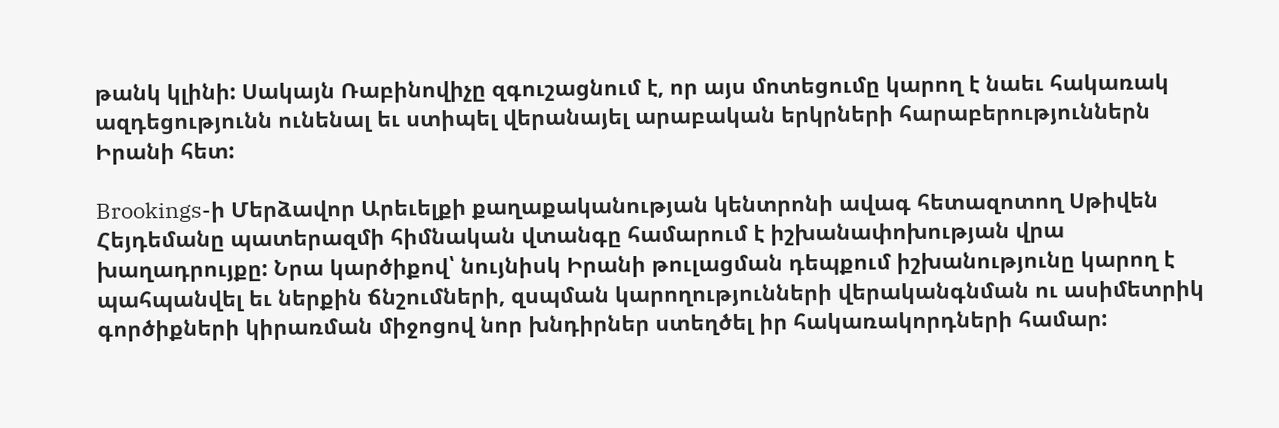թանկ կլինի: Սակայն Ռաբինովիչը զգուշացնում է, որ այս մոտեցումը կարող է նաեւ հակառակ ազդեցությունն ունենալ եւ ստիպել վերանայել արաբական երկրների հարաբերություններն Իրանի հետ:

Brookings-ի Մերձավոր Արեւելքի քաղաքականության կենտրոնի ավագ հետազոտող Սթիվեն Հեյդեմանը պատերազմի հիմնական վտանգը համարում է իշխանափոխության վրա խաղադրույքը: Նրա կարծիքով՝ նույնիսկ Իրանի թուլացման դեպքում իշխանությունը կարող է պահպանվել եւ ներքին ճնշումների, զսպման կարողությունների վերականգնման ու ասիմետրիկ գործիքների կիրառման միջոցով նոր խնդիրներ ստեղծել իր հակառակորդների համար: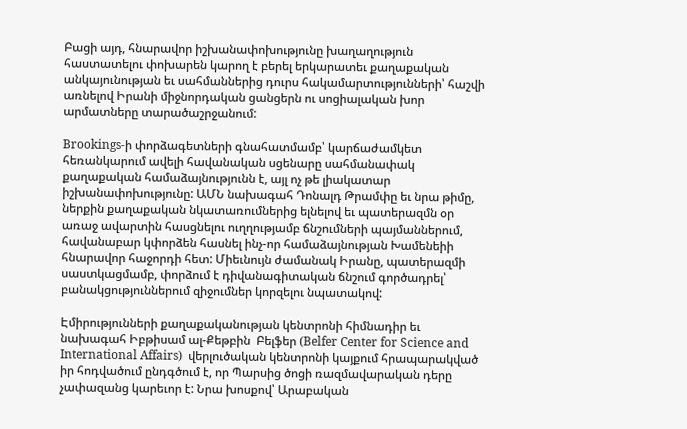Բացի այդ, հնարավոր իշխանափոխությունը խաղաղություն հաստատելու փոխարեն կարող է բերել երկարատեւ քաղաքական անկայունության եւ սահմաններից դուրս հակամարտությունների՝ հաշվի առնելով Իրանի միջնորդական ցանցերն ու սոցիալական խոր արմատները տարածաշրջանում:

Brookings-ի փորձագետների գնահատմամբ՝ կարճաժամկետ հեռանկարում ավելի հավանական սցենարը սահմանափակ քաղաքական համաձայնությունն է, այլ ոչ թե լիակատար իշխանափոխությունը: ԱՄՆ նախագահ Դոնալդ Թրամփը եւ նրա թիմը, ներքին քաղաքական նկատառումներից ելնելով եւ պատերազմն օր առաջ ավարտին հասցնելու ուղղությամբ ճնշումների պայմաններում, հավանաբար կփորձեն հասնել ինչ-որ համաձայնության Խամենեիի հնարավոր հաջորդի հետ: Միեւնույն ժամանակ Իրանը, պատերազմի սաստկացմամբ, փորձում է դիվանագիտական ճնշում գործադրել՝ բանակցություններում զիջումներ կորզելու նպատակով:

Էմիրությունների քաղաքականության կենտրոնի հիմնադիր եւ նախագահ Իբթիսամ ալ-Քեթբին  Բելֆեր (Belfer Center for Science and International Affairs)  վերլուծական կենտրոնի կայքում հրապարակված իր հոդվածում ընդգծում է, որ Պարսից ծոցի ռազմավարական դերը չափազանց կարեւոր է: Նրա խոսքով՝ Արաբական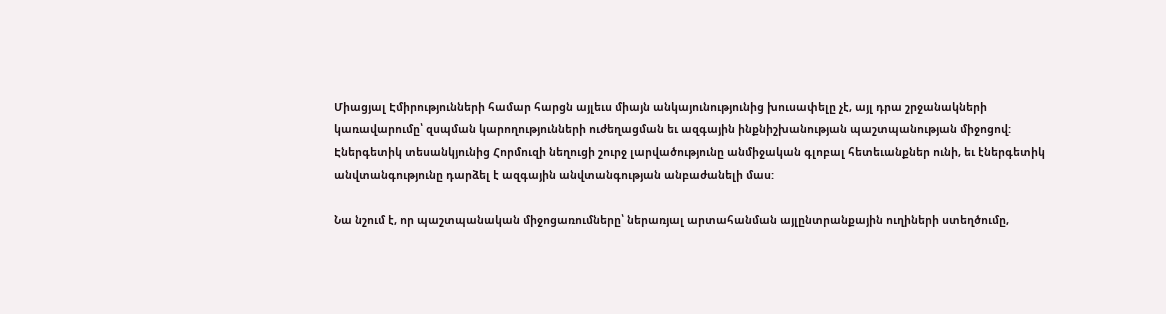Միացյալ Էմիրությունների համար հարցն այլեւս միայն անկայունությունից խուսափելը չէ, այլ դրա շրջանակների կառավարումը՝ զսպման կարողությունների ուժեղացման եւ ազգային ինքնիշխանության պաշտպանության միջոցով:
Էներգետիկ տեսանկյունից Հորմուզի նեղուցի շուրջ լարվածությունը անմիջական գլոբալ հետեւանքներ ունի, եւ էներգետիկ անվտանգությունը դարձել է ազգային անվտանգության անբաժանելի մաս:

Նա նշում է, որ պաշտպանական միջոցառումները՝ ներառյալ արտահանման այլընտրանքային ուղիների ստեղծումը,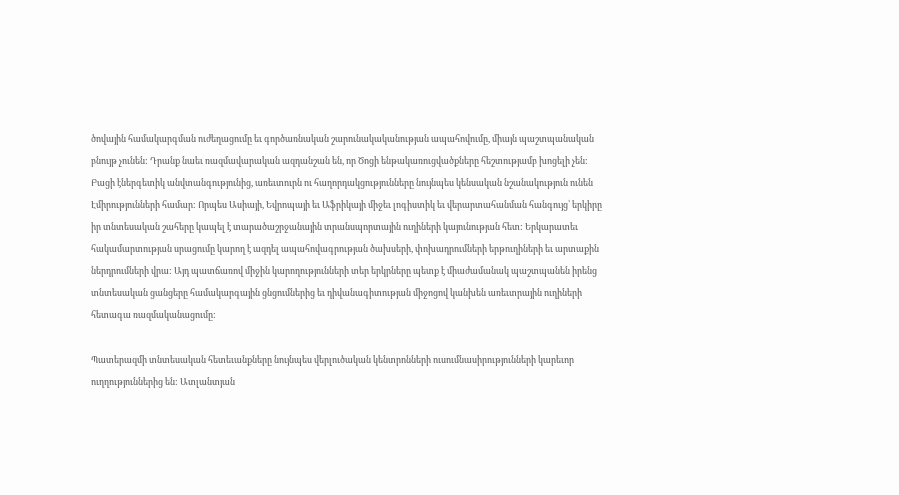ծովային համակարգման ուժեղացումը եւ գործառնական շարունակականության ապահովումը, միայն պաշտպանական բնույթ չունեն: Դրանք նաեւ ռազմավարական ազդանշան են, որ Ծոցի ենթակառուցվածքները հեշտությամբ խոցելի չեն:
Բացի էներգետիկ անվտանգությունից, առեւտուրն ու հաղորդակցությունները նույնպես կենսական նշանակություն ունեն Էմիրությունների համար: Որպես Ասիայի, Եվրոպայի եւ Աֆրիկայի միջեւ լոգիստիկ եւ վերարտահանման հանգույց՝ երկիրը իր տնտեսական շահերը կապել է տարածաշրջանային տրանսպորտային ուղիների կայունության հետ: Երկարատեւ հակամարտության սրացումը կարող է ազդել ապահովագրության ծախսերի, փոխադրումների երթուղիների եւ արտաքին ներդրումների վրա: Այդ պատճառով միջին կարողությունների տեր երկրները պետք է միաժամանակ պաշտպանեն իրենց տնտեսական ցանցերը համակարգային ցնցումներից եւ դիվանագիտության միջոցով կանխեն առեւտրային ուղիների հետագա ռազմականացումը:

Պատերազմի տնտեսական հետեւանքները նույնպես վերլուծական կենտրոնների ուսումնասիրությունների կարեւոր ուղղություններից են: Ատլանտյան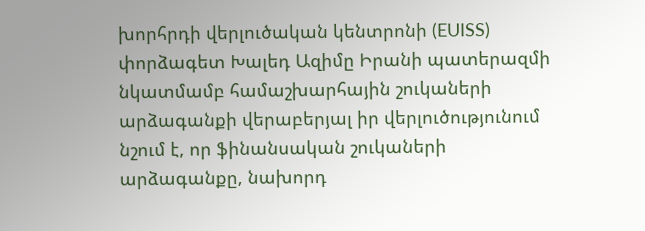խորհրդի վերլուծական կենտրոնի (EUISS)  փորձագետ Խալեդ Ազիմը Իրանի պատերազմի նկատմամբ համաշխարհային շուկաների արձագանքի վերաբերյալ իր վերլուծությունում նշում է, որ ֆինանսական շուկաների արձագանքը, նախորդ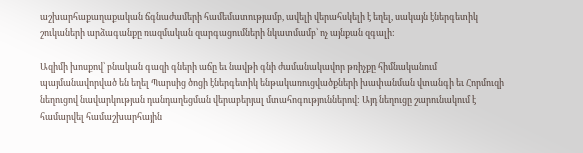աշխարհաքաղաքական ճգնաժամերի համեմատությամբ, ավելի վերահսկելի է եղել, սակայն էներգետիկ շուկաների արձագանքը ռազմական զարգացումների նկատմամբ՝ ոչ այնքան զգալի:

Ազիմի խոսքով՝ բնական գազի գների աճը եւ նավթի գնի ժամանակավոր թռիչքը հիմնականում պայմանավորված են եղել Պարսից ծոցի էներգետիկ ենթակառուցվածքների խափանման վտանգի եւ Հորմուզի նեղուցով նավարկության դանդաղեցման վերաբերյալ մտահոգություններով: Այդ նեղուցը շարունակում է համարվել համաշխարհային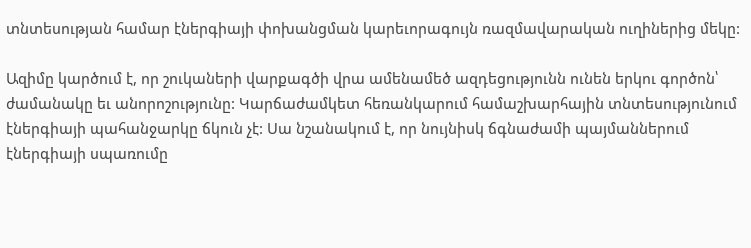տնտեսության համար էներգիայի փոխանցման կարեւորագույն ռազմավարական ուղիներից մեկը:

Ազիմը կարծում է, որ շուկաների վարքագծի վրա ամենամեծ ազդեցությունն ունեն երկու գործոն՝ ժամանակը եւ անորոշությունը: Կարճաժամկետ հեռանկարում համաշխարհային տնտեսությունում էներգիայի պահանջարկը ճկուն չէ: Սա նշանակում է, որ նույնիսկ ճգնաժամի պայմաններում էներգիայի սպառումը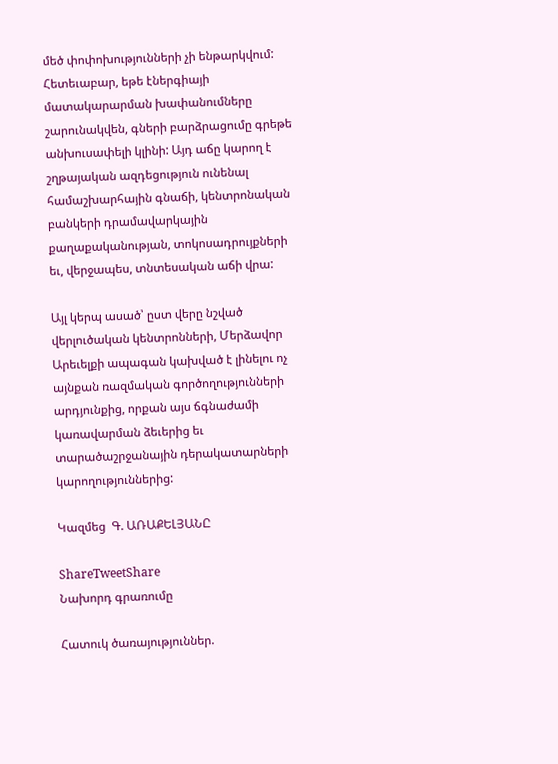մեծ փոփոխությունների չի ենթարկվում: Հետեւաբար, եթե էներգիայի մատակարարման խափանումները շարունակվեն, գների բարձրացումը գրեթե անխուսափելի կլինի: Այդ աճը կարող է շղթայական ազդեցություն ունենալ համաշխարհային գնաճի, կենտրոնական բանկերի դրամավարկային քաղաքականության, տոկոսադրույքների եւ, վերջապես, տնտեսական աճի վրա:

Այլ կերպ ասած՝ ըստ վերը նշված  վերլուծական կենտրոնների, Մերձավոր Արեւելքի ապագան կախված է լինելու ոչ այնքան ռազմական գործողությունների արդյունքից, որքան այս ճգնաժամի կառավարման ձեւերից եւ տարածաշրջանային դերակատարների կարողություններից:

Կազմեց  Գ. ԱՌԱՔԵԼՅԱՆԸ

ShareTweetShare
Նախորդ գրառումը

Հատուկ ծառայություններ.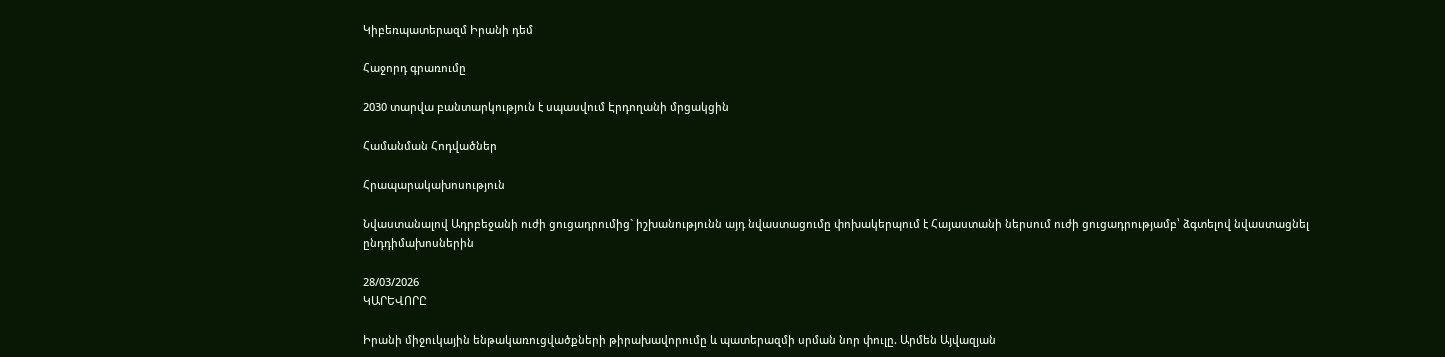Կիբեռպատերազմ Իրանի դեմ

Հաջորդ գրառումը

2030 տարվա բանտարկություն է սպասվում Էրդողանի մրցակցին

Համանման Հոդվածներ

Հրապարակախոսություն

Նվաստանալով Ադրբեջանի ուժի ցուցադրումից` իշխանությունն այդ նվաստացումը փոխակերպում է Հայաստանի ներսում ուժի ցուցադրությամբ՝ ձգտելով նվաստացնել ընդդիմախոսներին

28/03/2026
ԿԱՐԵՎՈՐԸ

Իրանի միջուկային ենթակառուցվածքների թիրախավորումը և պատերազմի սրման նոր փուլը. Արմեն Այվազյան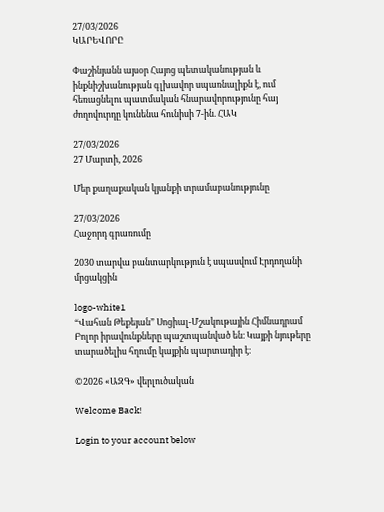27/03/2026
ԿԱՐԵՎՈՐԸ

Փաշինյանն այսօր Հայոց պետականության և ինքնիշխանության գլխավոր սպառնալիքն է, ում հեռացնելու պատմական հնարավորությունը հայ ժողովուրդը կունենա հունիսի 7-ին. ՀԱԿ

27/03/2026
27 Մարտի, 2026

Մեր քաղաքական կյանքի տրամաբանությունը

27/03/2026
Հաջորդ գրառումը

2030 տարվա բանտարկություն է սպասվում Էրդողանի մրցակցին

logo-white1
“Վահան Թեքեյան” Սոցիալ-Մշակութային Հիմնադրամ
Բոլոր իրավունքները պաշտպանված են։ Կայքի նյութերը տարածելիս հղումը կայքին պարտադիր է։

©2026 «ԱԶԳ» վերլուծական

Welcome Back!

Login to your account below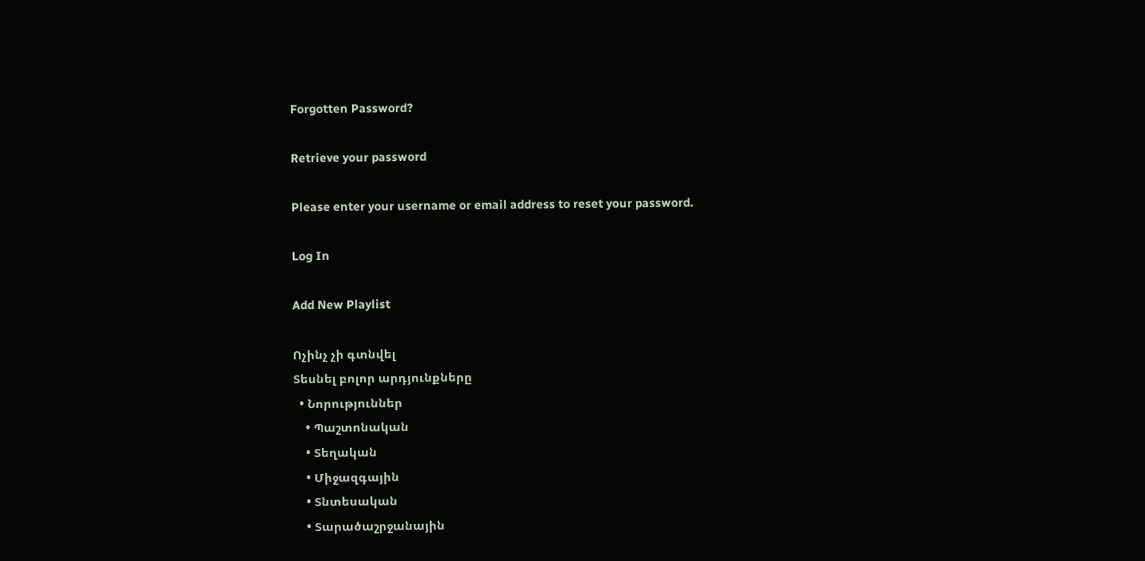Forgotten Password?

Retrieve your password

Please enter your username or email address to reset your password.

Log In

Add New Playlist

Ոչինչ չի գտնվել
Տեսնել բոլոր արդյունքները
  • Նորություններ
    • Պաշտոնական
    • Տեղական
    • Միջազգային
    • Տնտեսական
    • Տարածաշրջանային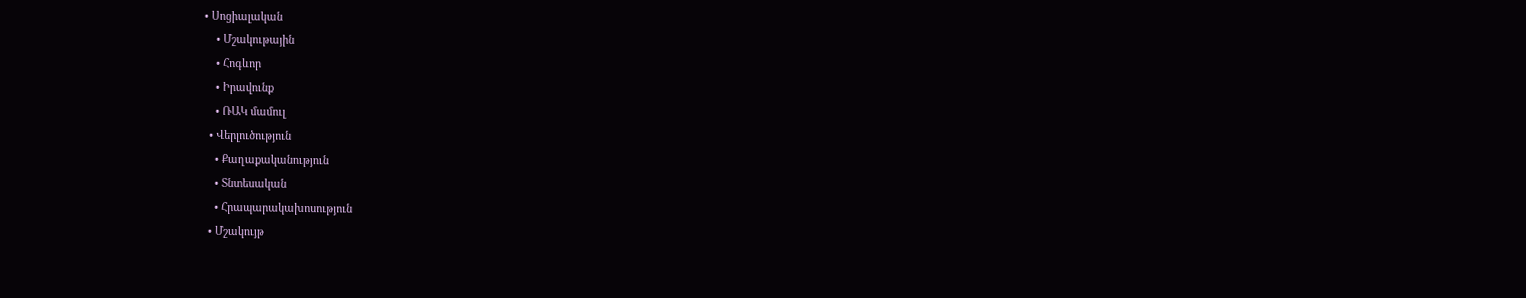• Սոցիալական
    • Մշակութային
    • Հոգևոր
    • Իրավունք
    • ՌԱԿ մամուլ
  • Վերլուծություն
    • Քաղաքականություն
    • Տնտեսական
    • Հրապարակախոսություն
  • Մշակույթ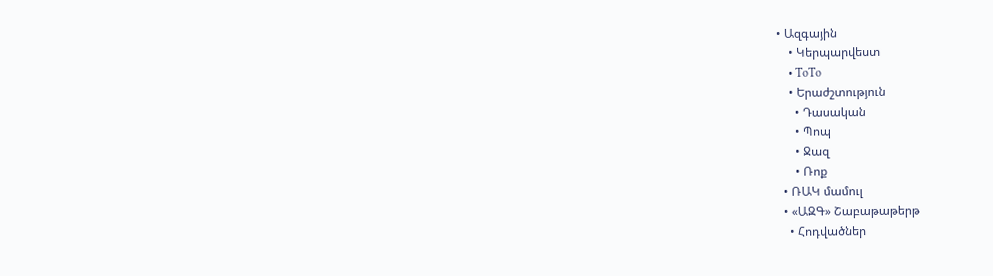• Ազգային
    • Կերպարվեստ
    • ToTo
    • Երաժշտություն
      • Դասական
      • Պոպ
      • Ջազ
      • Ռոք
  • ՌԱԿ մամուլ
  • «ԱԶԳ» Շաբաթաթերթ
    • Հոդվածներ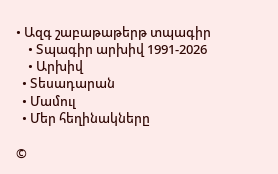• Ազգ շաբաթաթերթ տպագիր
    • Տպագիր արխիվ 1991-2026
    • Արխիվ
  • Տեսադարան
  • Մամուլ
  • Մեր հեղինակները

©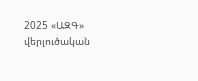2025 «ԱԶԳ» վերլուծական